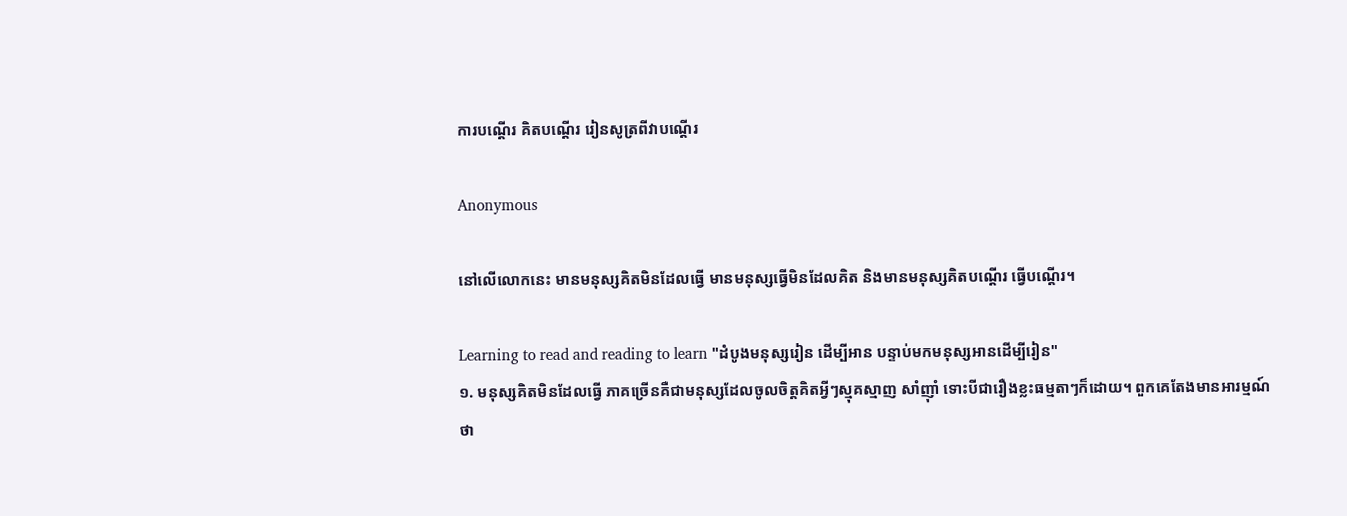ការបណ្ដើរ គិតបណ្ដើរ រៀនសូត្រពីវាបណ្តើរ

Anonymous

នៅលើលោកនេះ មានមនុស្សគិតមិនដែលធ្វើ មានមនុស្សធ្វើមិនដែលគិត និងមានមនុស្សគិតបណ្តើរ ធ្វើបណ្ដើរ។

Learning to read and reading to learn "ដំបូងមនុស្សរៀន ដើម្បីអាន បន្ទាប់មកមនុស្សអានដើម្បីរៀន"
១. មនុស្សគិតមិនដែលធ្វើ ភាគច្រើនគឺជាមនុស្សដែលចូលចិត្តគិតអ្វីៗស្មុគស្មាញ សាំញ៉ាំ ទោះបីជារឿងខ្លះធម្មតាៗក៏ដោយ។ ពួកគេតែងមានអារម្មណ៍ថា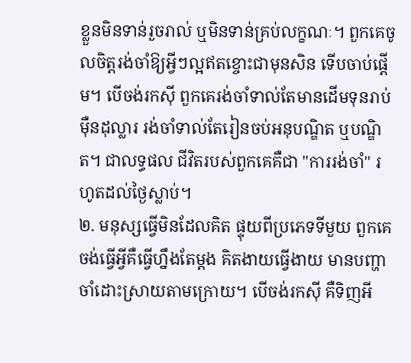ខ្លួនមិនទាន់រួចរាល់ ឬមិនទាន់គ្រប់លក្ខណៈ។ ពួកគេចូលចិត្តរង់ចាំឱ្យអ្វីៗល្អឥតខ្ចោះជាមុនសិន ទើបចាប់ផ្ដើម។ បើចង់រកស៊ី ពួកគេរង់ចាំទាល់តែមានដើមទុនរាប់ម៉ឺនដុល្លារ រង់ចាំទាល់តែរៀនចប់អនុបណ្ឌិត ឬបណ្ឌិត។ ជាលទ្ធផល ជីវិតរបស់ពួកគេគឺជា "ការរង់ចាំ" រហូតដល់ថ្ងៃស្លាប់។
២. មនុស្សធ្វើមិនដែលគិត ផ្ទុយពីប្រភេទទីមួយ ពួកគេចង់ធ្វើអ្វីគឺធ្វើហ្នឹងតែម្តង គិតងាយធ្វើងាយ មានបញ្ហាចាំដោះស្រាយតាមក្រោយ។ បើចង់រកស៊ី គឺទិញអី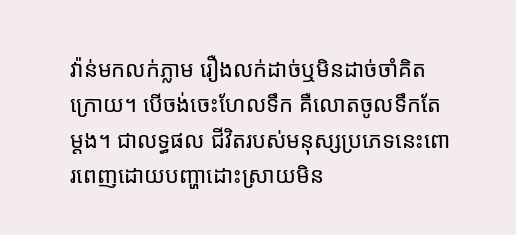វ៉ាន់មកលក់ភ្លាម រឿងលក់ដាច់ឬមិនដាច់ចាំគិតក្រោយ។ បើចង់ចេះហែលទឹក គឺលោតចូលទឹកតែម្ដង។ ជាលទ្ធផល ជីវិតរបស់មនុស្សប្រភេទនេះពោរពេញដោយបញ្ហាដោះស្រាយមិន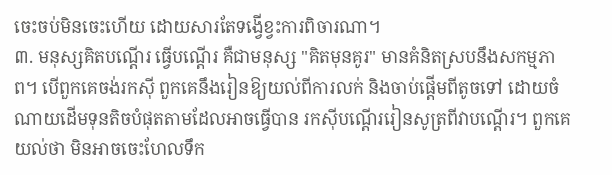ចេះចប់មិនចេះហើយ ដោយសារតែទង្វើខ្វះការពិចារណា។
៣. មនុស្សគិតបណ្ដើរ ធ្វើបណ្តើរ គឺជាមនុស្ស "គិតមុនគូរ" មានគំនិតស្របនឹងសកម្មភាព។ បើពួកគេចង់រកស៊ី ពួកគេនឹងរៀនឱ្យយល់ពីការលក់ និងចាប់ផ្ដើមពីតូចទៅ ដោយចំណាយដើមទុនតិចបំផុតតាមដែលអាចធ្វើបាន រកស៊ីបណ្ដើររៀនសូត្រពីវាបណ្ដើរ។ ពួកគេយល់ថា មិនអាចចេះហែលទឹក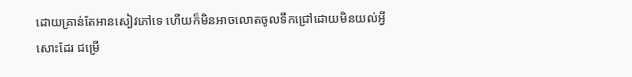ដោយគ្រាន់តែអានសៀវភៅទេ ហើយក៏មិនអាចលោតចូលទឹកជ្រៅដោយមិនយល់អ្វីសោះដែរ ជម្រើ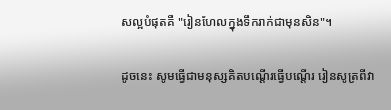សល្អបំផុតគឺ "រៀនហែលក្នុងទឹករាក់ជាមុនសិន"។

ដូចនេះ សូមធ្វើជាមនុស្សគិតបណ្តើរធ្វើបណ្ដើរ រៀនសូត្រពីវា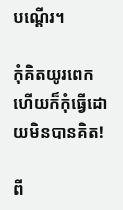បណ្ដើរ។

កុំគិតយូរពេក ហើយក៏កុំធ្វើដោយមិនបានគិត!

ពី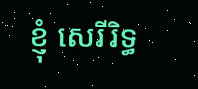ខ្ញុំ សេរីរិទ្ធ